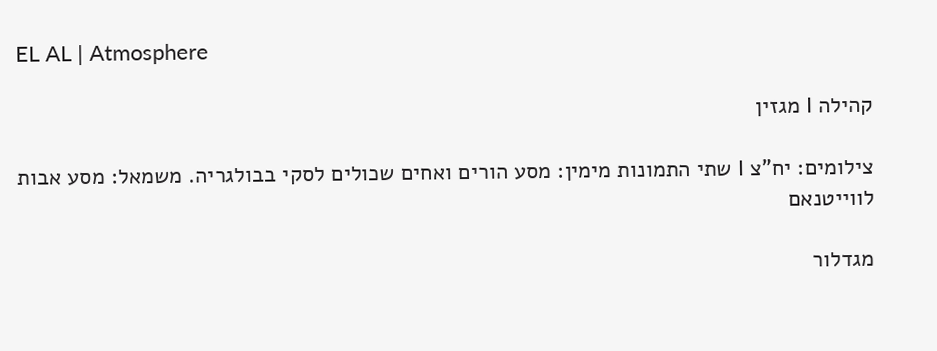EL AL | Atmosphere

קהילה I מגזין

צילומים: יח"צ I שתי התמונות מימין: מסע הורים ואחים שכולים לסקי בבולגריה. משמאל: מסע אבות לווייטנאם

מגדלור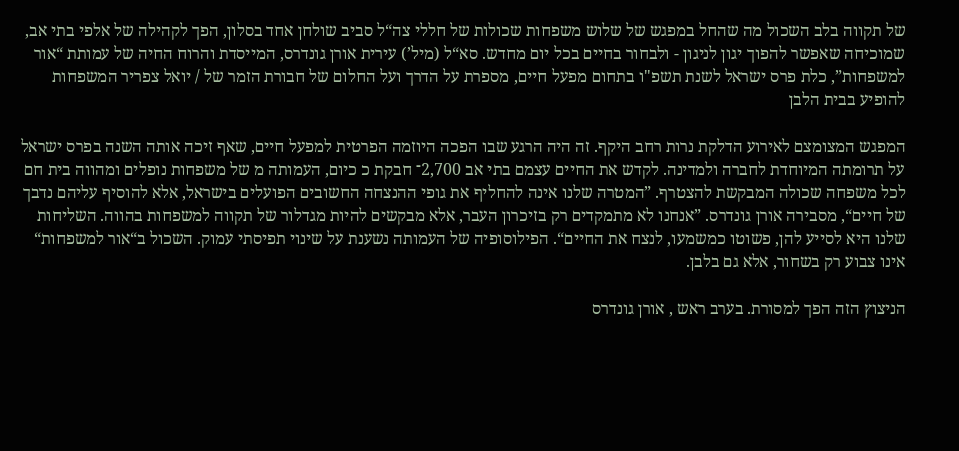של תקווה בלב השכול מה שהחל במפגש של שלוש משפחות שכולות של חללי צה“ל סביב שולחן אחד בסלון, הפך לקהילה של אלפי בתי אב, שמוכיחה שאפשר להפוך יגון לניגון - ולבחור בחיים בכל יום מחדש. סא“ל (מיל’) עירית אורן גונדרס, המייסדת והרוח החיה של עמותת “אור למשפחות”, כלת פרס ישראל לשנת תשפ"ו בתחום מפעל חיים, מספרת על הדרך ועל החלום של חבורת הזמר של / יואל צפריר המשפחות להופיע בבית הלבן

המפגש המצומצם לאירוע הדלקת נרות רחב היקף. זה היה הרגע שבו הפכה היוזמה הפרטית למפעל חיים, שאף זיכה אותה השנה בפרס ישראל על תרומתה המיוחדת לחברה ולמדינה. לקדש את החיים עצמם בתי אב 2,700־ חבקת כ כיום, העמותה מ של משפחות נופלים ומהווה בית חם לכל משפחה שכולה המבקשת להצטרף. ”המטרה שלנו אינה להחליף את גופי ההנצחה החשובים הפועלים בישראל, אלא להוסיף עליהם נדבך של חיים“, מסבירה אורן גונדרס. ”אנחנו לא מתמקדים רק בזיכרון העבר, אלא מבקשים להיות מגדלור של תקווה למשפחות בהווה. השליחות שלנו היא לסייע להן, פשוטו כמשמעו, לנצח את החיים“. הפילוסופיה של העמותה נשענת על שינוי תפיסתי עמוק. השכול ב“אור למשפחות“ אינו צבוע רק בשחור, אלא גם בלבן.

הניצוץ הזה הפך למסורת. בערב ראש , אורן גונדרס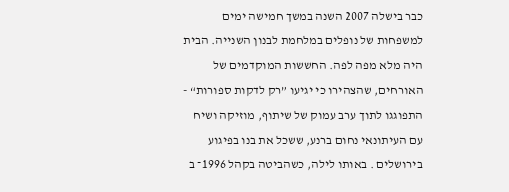כבר בישלה 2007 השנה במשך חמישה ימים למשפחות של נופלים במלחמת לבנון השנייה. הבית היה מלא מפה לפה. החששות המוקדמים של האורחים, שהצהירו כי יגיעו ”רק לדקות ספורות“ - התפוגגו לתוך ערב עמוק של שיתוף, מוזיקה ושיח עם העיתונאי נחום ברנע, ששכל את בנו בפיגוע בירושלים . באותו לילה, כשהביטה בקהל 1996־ ב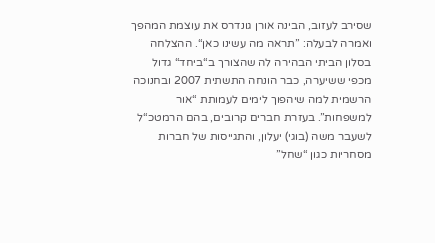שסירב לעזוב, הבינה אורן גונדרס את עוצמת המהפך ואמרה לבעלה: ”תראה מה עשינו כאן“. ההצלחה בסלון הביתי הבהירה לה שהצורך ב“ביחד“ גדול מכפי ששיערה, כבר הונחה התשתית 2007 ובחנוכה הרשמית למה שיהפוך לימים לעמותת “אור למשפחות”. בעזרת חברים קרובים, בהם הרמטכ“ל לשעבר משה (בוגי) יעלון, והתגייסות של חברות מסחריות כגון “שחל”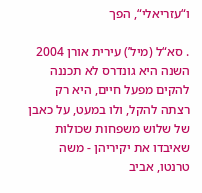ו“עזריאלי“, הפך

. סא“ל (מיל’) עירית אורן 2004 השנה היא גונדרס לא תכננה להקים מפעל חיים, היא רק רצתה להקל, ולו במעט, על כאבן של שלוש משפחות שכולות שאיבדו את יקיריהן - משה טרנטו, אביב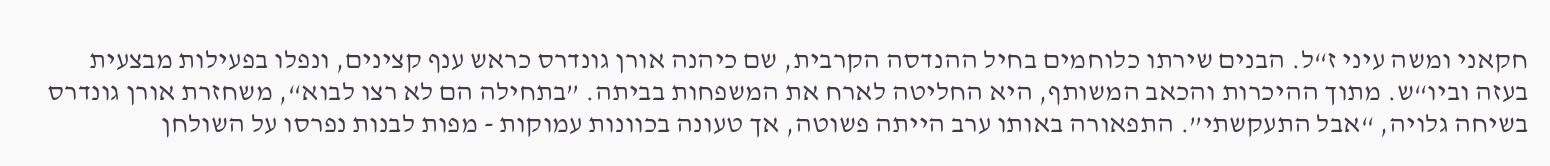חקאני ומשה עיני ז“ל. הבנים שירתו כלוחמים בחיל ההנדסה הקרבית, שם כיהנה אורן גונדרס כראש ענף קצינים, ונפלו בפעילות מבצעית בעזה וביו“ש. מתוך ההיכרות והכאב המשותף, היא החליטה לארח את המשפחות בביתה. ”בתחילה הם לא רצו לבוא“, משחזרת אורן גונדרס בשיחה גלויה, “אבל התעקשתי”. התפאורה באותו ערב הייתה פשוטה, אך טעונה בכוונות עמוקות - מפות לבנות נפרסו על השולחן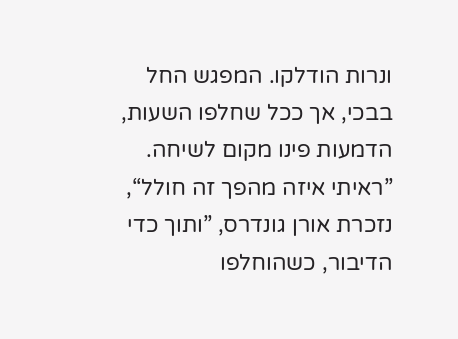ונרות הודלקו. המפגש החל בבכי, אך ככל שחלפו השעות, הדמעות פינו מקום לשיחה. ”ראיתי איזה מהפך זה חולל“, נזכרת אורן גונדרס, ”ותוך כדי הדיבור, כשהוחלפו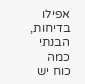אפילו בדיחות, הבנתי כמה כוח יש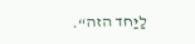לַיַּחד הזה“.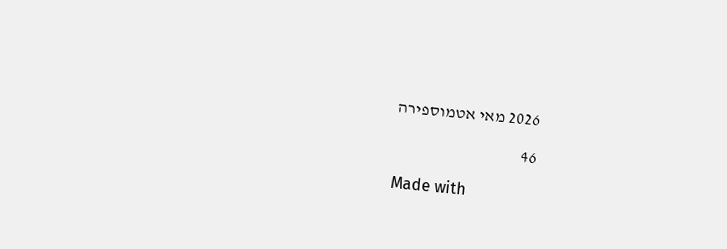2026 מאי אטמוספירה

46

Made with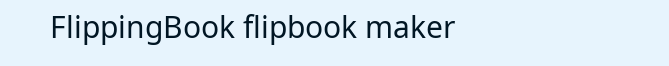FlippingBook flipbook maker